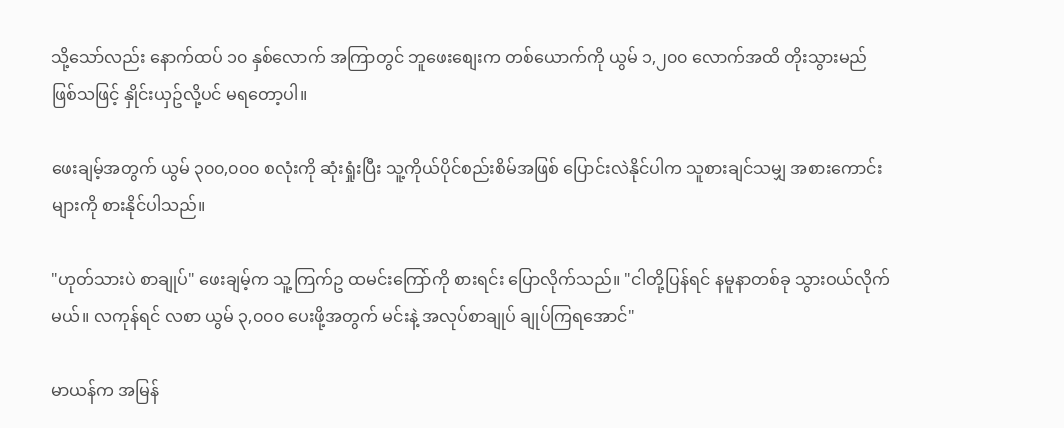သို့သော်လည်း နောက်ထပ် ၁၀ နှစ်လောက် အကြာတွင် ဘူဖေးစျေးက တစ်ယောက်ကို ယွမ် ၁,၂၀၀ လောက်အထိ တိုးသွားမည်ဖြစ်သဖြင့် နှိုင်းယှဥ်လို့ပင် မရတော့ပါ။

ဖေးချမ့်အတွက် ယွမ် ၃၀၀,၀၀၀ စလုံးကို ဆုံးရှုံးပြီး သူ့ကိုယ်ပိုင်စည်းစိမ်အဖြစ် ပြောင်းလဲနိုင်ပါက သူစားချင်သမျှ အစားကောင်းများကို စားနိုင်ပါသည်။

"ဟုတ်သားပဲ စာချုပ်" ဖေးချမ့်က သူ့ကြက်ဥ ထမင်းကြော်ကို စားရင်း ပြောလိုက်သည်။ "ငါတို့ပြန်ရင် နမူနာတစ်ခု သွားဝယ်လိုက်မယ်။ လကုန်ရင် လစာ ယွမ် ၃,၀၀၀ ပေးဖို့အတွက် မင်းနဲ့ အလုပ်စာချုပ် ချုပ်ကြရအောင်"

မာယန်က အမြန်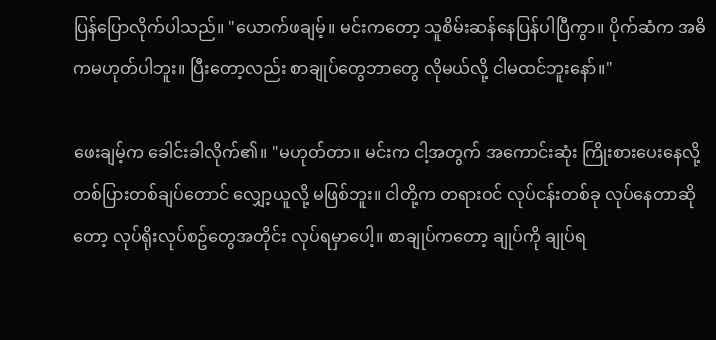ပြန်ပြောလိုက်ပါသည်။ "ယောက်ဖချမ့်။ မင်းကတော့ သူစိမ်းဆန်နေပြန်ပါပြီကွာ။ ပိုက်ဆံက အဓိကမဟုတ်ပါဘူး။ ပြီးတော့လည်း စာချုပ်တွေဘာတွေ လိုမယ်လို့ ငါမထင်ဘူးနော်။"

ဖေးချမ့်က ခေါင်းခါလိုက်၏။ "မဟုတ်တာ။ မင်းက ငါ့အတွက် အကောင်းဆုံး ကြိုးစားပေးနေလို့ တစ်ပြားတစ်ချပ်တောင် လျှော့ယူလို့ မဖြစ်ဘူး။ ငါတို့က တရားဝင် လုပ်ငန်းတစ်ခု လုပ်နေတာဆိုတော့ လုပ်ရိုးလုပ်စဥ်တွေအတိုင်း လုပ်ရမှာပေါ့။ စာချုပ်ကတော့ ချုပ်ကို ချုပ်ရ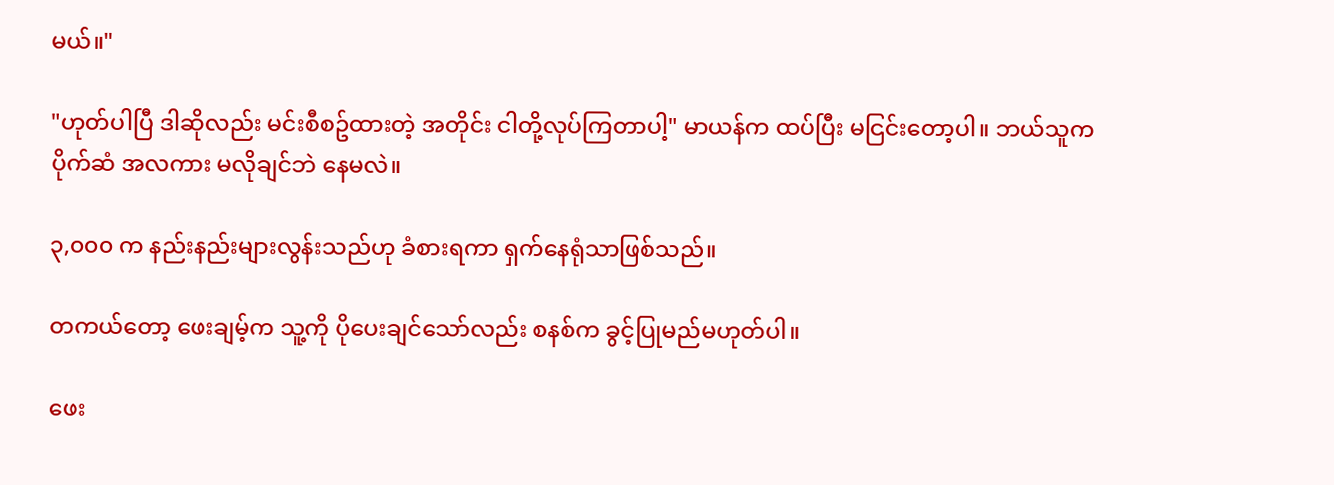မယ်။"

"ဟုတ်ပါပြီ ဒါဆိုလည်း မင်းစီစဥ်ထားတဲ့ အတိုင်း ငါတို့လုပ်ကြတာပါ့" မာယန်က ထပ်ပြီး မငြင်းတော့ပါ။ ဘယ်သူက ပိုက်ဆံ အလကား မလိုချင်ဘဲ နေမလဲ။

၃,၀၀၀ က နည်းနည်းများလွန်းသည်ဟု ခံစားရကာ ရှက်နေရုံသာဖြစ်သည်။

တကယ်တော့ ဖေးချမ့်က သူ့ကို ပိုပေးချင်သော်လည်း စနစ်က ခွင့်ပြုမည်မဟုတ်ပါ။

ဖေး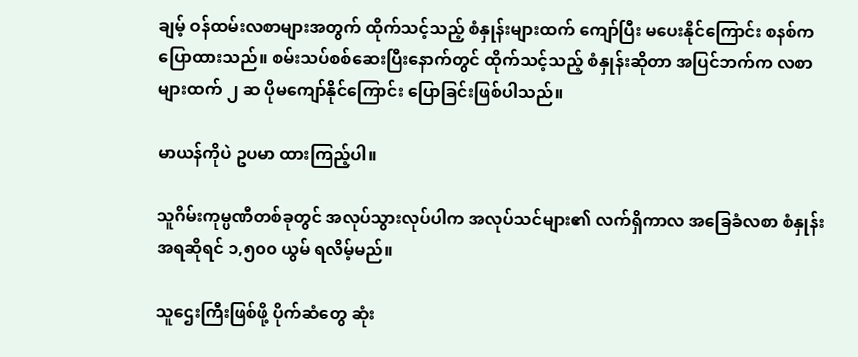ချမ့် ဝန်ထမ်းလစာများအတွက် ထိုက်သင့်သည့် စံနှုန်းများထက် ကျော်ပြီး မပေးနိုင်ကြောင်း စနစ်က ပြောထားသည်။ စမ်းသပ်စစ်ဆေးပြီးနောက်တွင် ထိုက်သင့်သည့် စံနှုန်းဆိုတာ အပြင်ဘက်က လစာများထက် ၂ ဆ ပိုမကျော်နိုင်ကြောင်း ပြောခြင်းဖြစ်ပါသည်။

မာယန်ကိုပဲ ဥပမာ ထားကြည့်ပါ။

သူဂိမ်းကုမ္ပဏီတစ်ခုတွင် အလုပ်သွားလုပ်ပါက အလုပ်သင်များ၏ လက်ရှိကာလ အခြေခံလစာ စံနှုန်းအရဆိုရင် ၁,၅၀၀ ယွမ် ရလိမ့်မည်။

သူဌေးကြီးဖြစ်ဖို့ ပိုက်ဆံတွေ ဆုံး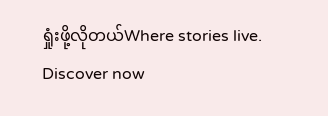ရှုံးဖို့လိုတယ်Where stories live. Discover now